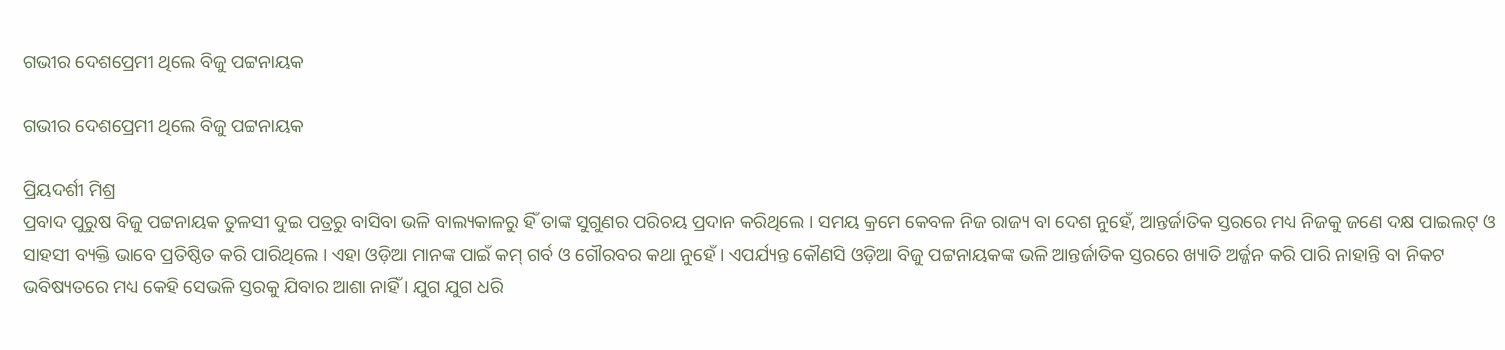ଗଭୀର ଦେଶପ୍ରେମୀ ଥିଲେ ବିଜୁ ପଟ୍ଟନାୟକ

ଗଭୀର ଦେଶପ୍ରେମୀ ଥିଲେ ବିଜୁ ପଟ୍ଟନାୟକ

ପ୍ରିୟଦର୍ଶୀ ମିଶ୍ର
ପ୍ରବାଦ ପୁରୁଷ ବିଜୁ ପଟ୍ଟନାୟକ ତୁଳସୀ ଦୁଇ ପତ୍ରରୁ ବାସିବା ଭଳି ବାଲ୍ୟକାଳରୁ ହିଁ ତାଙ୍କ ସୁଗୁଣର ପରିଚୟ ପ୍ରଦାନ କରିଥିଲେ । ସମୟ କ୍ରମେ କେବଳ ନିଜ ରାଜ୍ୟ ବା ଦେଶ ନୁହେଁ, ଆନ୍ତର୍ଜାତିକ ସ୍ତରରେ ମଧ୍ୟ ନିଜକୁ ଜଣେ ଦକ୍ଷ ପାଇଲଟ୍ ଓ ସାହସୀ ବ୍ୟକ୍ତି ଭାବେ ପ୍ରତିଷ୍ଠିତ କରି ପାରିଥିଲେ । ଏହା ଓଡ଼ିଆ ମାନଙ୍କ ପାଇଁ କମ୍ ଗର୍ବ ଓ ଗୌରବର କଥା ନୁହେଁ । ଏପର୍ଯ୍ୟନ୍ତ କୌଣସି ଓଡ଼ିଆ ବିଜୁ ପଟ୍ଟନାୟକଙ୍କ ଭଳି ଆନ୍ତର୍ଜାତିକ ସ୍ତରରେ ଖ୍ୟାତି ଅର୍ଜ୍ଜନ କରି ପାରି ନାହାନ୍ତି ବା ନିକଟ ଭବିଷ୍ୟତରେ ମଧ୍ୟ କେହି ସେଭଳି ସ୍ତରକୁ ଯିବାର ଆଶା ନାହିଁ । ଯୁଗ ଯୁଗ ଧରି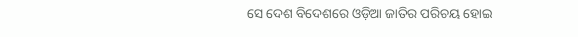ସେ ଦେଶ ବିଦେଶରେ ଓଡ଼ିଆ ଜାତିର ପରିଚୟ ହୋଇ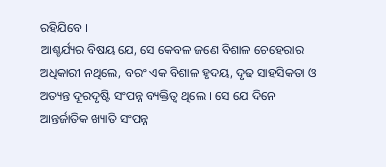ରହିଯିବେ ।
ଆଶ୍ଚର୍ଯ୍ୟର ବିଷୟ ଯେ, ସେ କେବଳ ଜଣେ ବିଶାଳ ଚେହେରାର ଅଧିକାରୀ ନଥିଲେ, ବରଂ ଏକ ବିଶାଳ ହୃଦୟ, ଦୃଢ ସାହସିକତା ଓ ଅତ୍ୟନ୍ତ ଦୂରଦୃଷ୍ଟି ସଂପନ୍ନ ବ୍ୟକ୍ତିତ୍ୱ ଥିଲେ । ସେ ଯେ ଦିନେ ଆନ୍ତର୍ଜାତିକ ଖ୍ୟାତି ସଂପନ୍ନ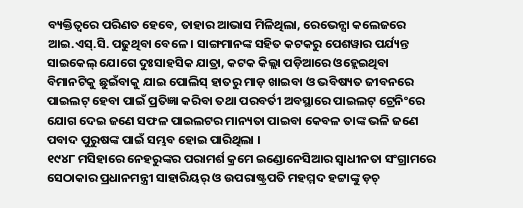ବ୍ୟକ୍ତିତ୍ୱରେ ପରିଣତ ହେବେ, ତାହାର ଆଭାସ ମିଳିଥିଲା, ରେଭେନ୍ସା କଲେଜରେ ଆଇ.ଏସ୍.ସି. ପଢୁଥିବା ବେଳେ । ସାଙ୍ଗମାନଙ୍କ ସହିତ କଟକରୁ ପେଶୱାର ପର୍ଯ୍ୟନ୍ତ ସାଇକେଲ୍ ଯୋଗେ ଦୁଃସାହସିକ ଯାତ୍ରା, କଟକ କିଲ୍ଲା ପଡ଼ିଆରେ ଓହ୍ଲେଇଥିବା ବିମାନଟିକୁ ଛୁଇଁବାକୁ ଯାଇ ପୋଲିସ୍ ହାତରୁ ମାଡ଼ ଖାଇବା ଓ ଭବିଷ୍ୟତ ଜୀବନରେ ପାଇଲଟ୍ ହେବା ପାଇଁ ପ୍ରତିଜ୍ଞା କରିବା ତଥା ପରବର୍ତୀ ଅବସ୍ଥାରେ ପାଇଲଟ୍ ଟ୍ରେନିଂରେ ଯୋଗ ଦେଇ ଜଣେ ସଫଳ ପାଇଲଟର ମାନ୍ୟତା ପାଇବା କେବଳ ତାଙ୍କ ଭଳି ଜଣେ ପବାଦ ପୁରୁଷଙ୍କ ପାଇଁ ସମ୍ଭବ ହୋଇ ପାରିଥିଲା ।
୧୯୪୮ ମସିହାରେ ନେହରୁଙ୍କର ପରାମର୍ଶ କ୍ରମେ ଇଣ୍ଡୋନେସିଆର ସ୍ୱାଧୀନତା ସଂଗ୍ରାମରେ ସେଠାକାର ପ୍ରଧାନମନ୍ତ୍ରୀ ସାହାରିୟର୍ ଓ ଉପରାଷ୍ଟ୍ରପତି ମହମ୍ମଦ ହଟ୍ଟାଙ୍କୁ ଡ଼ଚ୍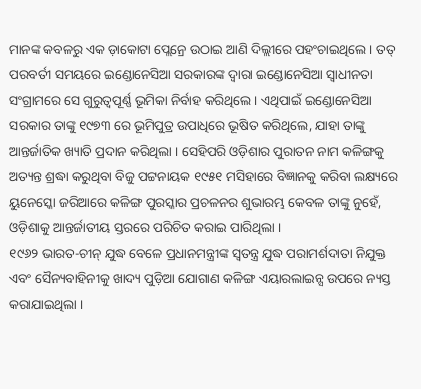ମାନଙ୍କ କବଳରୁ ଏକ ଡ଼ାକୋଟା ପ୍ଲେନ୍ରେ ଉଠାଇ ଆଣି ଦିଲ୍ଲୀରେ ପହଂଚାଇଥିଲେ । ତତ୍ ପରବର୍ତୀ ସମୟରେ ଇଣ୍ଡୋନେସିଆ ସରକାରଙ୍କ ଦ୍ୱାରା ଇଣ୍ଡୋନେସିଆ ସ୍ୱାଧୀନତା ସଂଗ୍ରାମରେ ସେ ଗୁରୁତ୍ୱପୂର୍ଣ୍ଣ ଭୂମିକା ନିର୍ବାହ କରିଥିଲେ । ଏଥିପାଇଁ ଇଣ୍ଡୋନେସିଆ ସରକାର ତାଙ୍କୁ ୧୯୭୩ ରେ ଭୂମିପୁତ୍ର ଉପାଧିରେ ଭୂଷିତ କରିଥିଲେ, ଯାହା ତାଙ୍କୁ ଆନ୍ତର୍ଜାତିକ ଖ୍ୟାତି ପ୍ରଦାନ କରିଥିଲା । ସେହିପରି ଓଡ଼ିଶାର ପୁରାତନ ନାମ କଳିଙ୍ଗକୁ ଅତ୍ୟନ୍ତ ଶ୍ରଦ୍ଧା କରୁଥିବା ବିଜୁ ପଟ୍ଟନାୟକ ୧୯୫୧ ମସିହାରେ ବିଜ୍ଞାନକୁ କରିବା ଲକ୍ଷ୍ୟରେ ୟୁନେସ୍କୋ ଜରିଆରେ କଳିଙ୍ଗ ପୁରସ୍କାର ପ୍ରଚଳନର ଶୁଭାରମ୍ଭ କେବଳ ତାଙ୍କୁ ନୁହେଁ, ଓଡ଼ିଶାକୁ ଆନ୍ତର୍ଜାତୀୟ ସ୍ତରରେ ପରିଚିତ କରାଇ ପାରିଥିଲା ।
୧୯୬୨ ଭାରତ-ଚୀନ୍ ଯୁଦ୍ଧ ବେଳେ ପ୍ରଧାନମନ୍ତ୍ରୀଙ୍କ ସ୍ୱତନ୍ତ୍ର ଯୁଦ୍ଧ ପରାମର୍ଶଦାତା ନିଯୁକ୍ତ ଏବଂ ସୈନ୍ୟବାହିନୀକୁ ଖାଦ୍ୟ ପୁଡ଼ିଆ ଯୋଗାଣ କଳିଙ୍ଗ ଏୟାରଲାଇନ୍ସ ଉପରେ ନ୍ୟସ୍ତ କରାଯାଇଥିଲା ।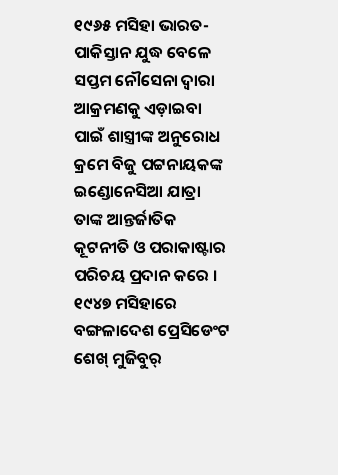୧୯୬୫ ମସିହା ଭାରତ-ପାକିସ୍ତାନ ଯୁଦ୍ଧ ବେଳେ ସପ୍ତମ ନୌସେନା ଦ୍ୱାରା ଆକ୍ରମଣକୁ ଏଡ଼ାଇବା ପାଇଁ ଶାସ୍ତ୍ରୀଙ୍କ ଅନୁରୋଧ କ୍ରମେ ବିଜୁ ପଟ୍ଟନାୟକଙ୍କ ଇଣ୍ଡୋନେସିଆ ଯାତ୍ରା ତାଙ୍କ ଆନ୍ତର୍ଜାତିକ କୂଟନୀତି ଓ ପରାକାଷ୍ଟାର ପରିଚୟ ପ୍ରଦାନ କରେ ।
୧୯୪୭ ମସିହାରେ ବଙ୍ଗଳାଦେଶ ପ୍ରେସିଡେଂଟ ଶେଖ୍ ମୁଜିବୁର୍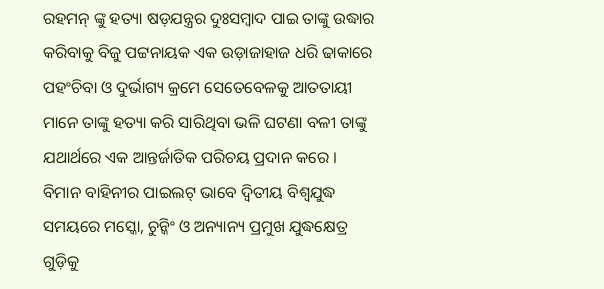ରହମନ୍ ଙ୍କୁ ହତ୍ୟା ଷଡ଼ଯନ୍ତ୍ରର ଦୁଃସମ୍ବାଦ ପାଇ ତାଙ୍କୁ ଉଦ୍ଧାର କରିବାକୁ ବିଜୁ ପଟ୍ଟନାୟକ ଏକ ଉଡ଼ାଜାହାଜ ଧରି ଢାକାରେ ପହଂଚିବା ଓ ଦୁର୍ଭାଗ୍ୟ କ୍ରମେ ସେତେବେଳକୁ ଆତତାୟୀ ମାନେ ତାଙ୍କୁ ହତ୍ୟା କରି ସାରିଥିବା ଭଳି ଘଟଣା ବଳୀ ତାଙ୍କୁ ଯଥାର୍ଥରେ ଏକ ଆନ୍ତର୍ଜାତିକ ପରିଚୟ ପ୍ରଦାନ କରେ ।
ବିମାନ ବାହିନୀର ପାଇଲଟ୍ ଭାବେ ଦ୍ୱିତୀୟ ବିଶ୍ୱଯୁଦ୍ଧ ସମୟରେ ମସ୍କୋ, ଚୁନ୍କିଂ ଓ ଅନ୍ୟାନ୍ୟ ପ୍ରମୁଖ ଯୁଦ୍ଧକ୍ଷେତ୍ର ଗୁଡ଼ିକୁ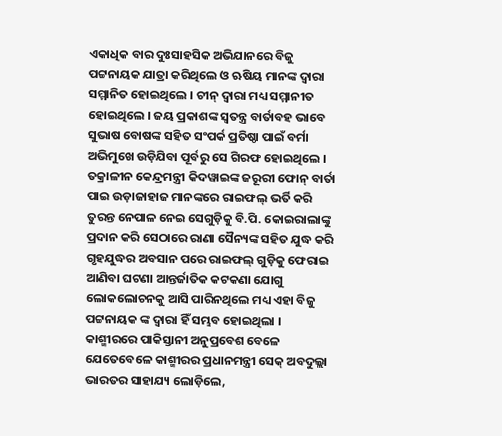ଏକାଧିକ ବାର ଦୁଃସାହସିକ ଅଭିଯାନରେ ବିଜୁ ପଟ୍ଟନାୟକ ଯାତ୍ରା କରିଥିଲେ ଓ ଋଷିୟ ମାନଙ୍କ ଦ୍ୱାରା ସମ୍ମାନିତ ହୋଇଥିଲେ । ଚୀନ୍ ଦ୍ୱାରା ମଧ୍ୟ ସମ୍ମାନୀତ ହୋଇଥିଲେ । ଜୟ ପ୍ରକାଶଙ୍କ ସ୍ୱତନ୍ତ୍ର ବାର୍ତାବହ ଭାବେ ସୁଭାଷ ବୋଷଙ୍କ ସହିତ ସଂପର୍କ ପ୍ରତିଷ୍ଠା ପାଇଁ ବର୍ମା ଅଭିମୁଖେ ଉଡ଼ିଯିବା ପୂର୍ବରୁ ସେ ଗିରଫ ହୋଇଥିଲେ ।
ତକ୍ରାଳୀନ କେନ୍ଦ୍ରମନ୍ତ୍ରୀ କିଦୱାଇଙ୍କ ଜରୂରୀ ଫୋନ୍ ବାର୍ତା ପାଇ ଉଡ଼ାଜାହାଜ ମାନଙ୍କରେ ରାଇଫଲ୍ ଭର୍ତି କରି ତୁରନ୍ତ ନେପାଳ ନେଇ ସେଗୁଡ଼ିକୁ ବି.ପି. କୋଇରାଲାଙ୍କୁ ପ୍ରଦାନ କରି ସେଠାରେ ରାଣା ସୈନ୍ୟଙ୍କ ସହିତ ଯୁଦ୍ଧ କରି ଗୃହଯୁଦ୍ଧର ଅବସାନ ପରେ ରାଇଫଲ୍ ଗୁଡ଼ିକୁ ଫେରାଇ ଆଣିବା ଘଟଣା ଆନ୍ତର୍ଜାତିକ କଟକଣା ଯୋଗୁ ଲୋକଲୋଚନକୁ ଆସି ପାରିନଥିଲେ ମଧ୍ୟ ଏହା ବିଜୁ ପଟ୍ଟନାୟକ ଙ୍କ ଦ୍ୱାରା ହିଁ ସମ୍ଭବ ହୋଇଥିଲା ।
କାଶ୍ମୀରରେ ପାକିସ୍ତାନୀ ଅନୁପ୍ରବେଶ ବେଳେ ଯେତେବେଳେ କାଶ୍ମୀରର ପ୍ରଧାନମନ୍ତ୍ରୀ ସେକ୍ ଅବଦୁଲ୍ଲା ଭାରତର ସାହାଯ୍ୟ ଲୋଡ଼ିଲେ,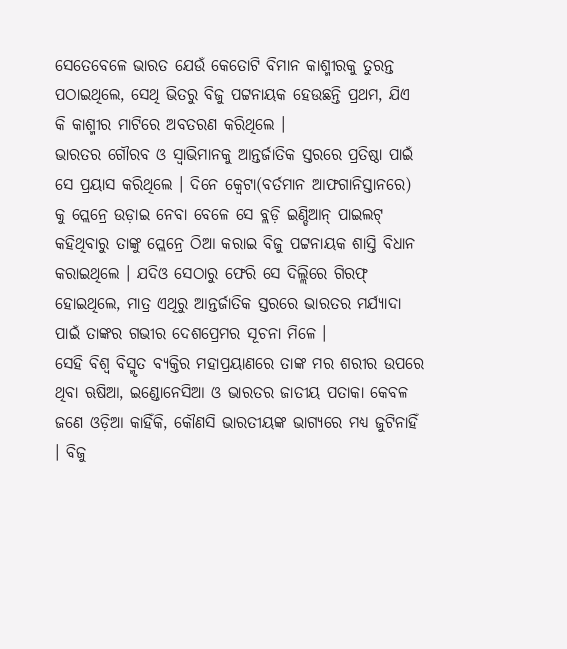ସେତେବେଳେ ଭାରତ ଯେଉଁ କେତୋଟି ବିମାନ କାଶ୍ମୀରକୁ ତୁରନ୍ତ ପଠାଇଥିଲେ, ସେଥି ଭିତରୁ ବିଜୁ ପଟ୍ଟନାୟକ ହେଉଛନ୍ତି ପ୍ରଥମ, ଯିଏ କି କାଶ୍ମୀର ମାଟିରେ ଅବତରଣ କରିଥିଲେ ।
ଭାରତର ଗୌରବ ଓ ସ୍ୱାଭିମାନକୁ ଆନ୍ତର୍ଜାତିକ ସ୍ତରରେ ପ୍ରତିଷ୍ଠା ପାଇଁ ସେ ପ୍ରୟାସ କରିଥିଲେ । ଦିନେ କ୍ୱେଟା(ବର୍ତମାନ ଆଫଗାନିସ୍ତାନରେ) କୁ ପ୍ଲେନ୍ରେ ଉଡ଼ାଇ ନେବା ବେଳେ ସେ ବ୍ଲଡ଼ି ଇଣ୍ଡିଆନ୍ ପାଇଲଟ୍ କହିଥିବାରୁ ତାଙ୍କୁ ପ୍ଲେନ୍ରେ ଠିଆ କରାଇ ବିଜୁ ପଟ୍ଟନାୟକ ଶାସ୍ତି ବିଧାନ କରାଇଥିଲେ । ଯଦିଓ ସେଠାରୁ ଫେରି ସେ ଦିଲ୍ଲିରେ ଗିରଫ୍ ହୋଇଥିଲେ, ମାତ୍ର ଏଥିରୁ ଆନ୍ତର୍ଜାତିକ ସ୍ତରରେ ଭାରତର ମର୍ଯ୍ୟାଦା ପାଇଁ ତାଙ୍କର ଗଭୀର ଦେଶପ୍ରେମର ସୂଚନା ମିଳେ ।
ସେହି ବିଶ୍ୱ ବିସ୍ମୃତ ବ୍ୟକ୍ତିର ମହାପ୍ରୟାଣରେ ତାଙ୍କ ମର ଶରୀର ଉପରେ ଥିବା ଋଷିଆ, ଇଣ୍ଡୋନେସିଆ ଓ ଭାରତର ଜାତୀୟ ପତାକା କେବଳ ଜଣେ ଓଡ଼ିଆ କାହିଁକି, କୌଣସି ଭାରତୀୟଙ୍କ ଭାଗ୍ୟରେ ମଧ୍ୟ ଜୁଟିନାହିଁ । ବିଜୁ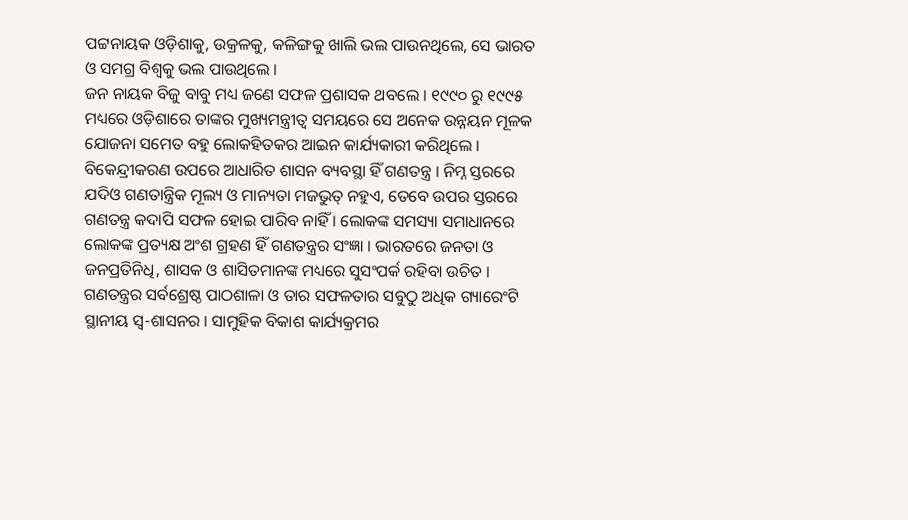ପଟ୍ଟନାୟକ ଓଡ଼ିଶାକୁ, ଉକ୍ରଳକୁ, କଳିଙ୍ଗକୁ ଖାଲି ଭଲ ପାଉନଥିଲେ, ସେ ଭାରତ ଓ ସମଗ୍ର ବିଶ୍ୱକୁ ଭଲ ପାଉଥିଲେ ।
ଜନ ନାୟକ ବିଜୁ ବାବୁ ମଧ୍ୟ ଜଣେ ସଫଳ ପ୍ରଶାସକ ଥବଲେ । ୧୯୯୦ ରୁ ୧୯୯୫ ମଧ୍ୟରେ ଓଡ଼ିଶାରେ ତାଙ୍କର ମୁଖ୍ୟମନ୍ତ୍ରୀତ୍ୱ ସମୟରେ ସେ ଅନେକ ଉନ୍ନୟନ ମୂଳକ ଯୋଜନା ସମେତ ବହୁ ଲୋକହିତକର ଆଇନ କାର୍ଯ୍ୟକାରୀ କରିଥିଲେ । ବିକେନ୍ଦ୍ରୀକରଣ ଉପରେ ଆଧାରିତ ଶାସନ ବ୍ୟବସ୍ଥା ହିଁ ଗଣତନ୍ତ୍ର । ନିମ୍ନ ସ୍ତରରେ ଯଦିଓ ଗଣତାନ୍ତ୍ରିକ ମୂଲ୍ୟ ଓ ମାନ୍ୟତା ମଜଭୁତ୍ ନହୁଏ, ତେବେ ଉପର ସ୍ତରରେ ଗଣତନ୍ତ୍ର କଦାପି ସଫଳ ହୋଇ ପାରିବ ନାହିଁ । ଲୋକଙ୍କ ସମସ୍ୟା ସମାଧାନରେ ଲୋକଙ୍କ ପ୍ରତ୍ୟକ୍ଷ ଅଂଶ ଗ୍ରହଣ ହିଁ ଗଣତନ୍ତ୍ରର ସଂଜ୍ଞା । ଭାରତରେ ଜନତା ଓ ଜନପ୍ରତିନିଧି, ଶାସକ ଓ ଶାସିତମାନଙ୍କ ମଧ୍ୟରେ ସୁସଂପର୍କ ରହିବା ଉଚିତ । ଗଣତନ୍ତ୍ରର ସର୍ବଶ୍ରେଷ୍ଠ ପାଠଶାଳା ଓ ତାର ସଫଳତାର ସବୁଠୁ ଅଧିକ ଗ୍ୟାରେଂଟି ସ୍ଥାନୀୟ ସ୍ୱ-ଶାସନର । ସାମୁହିକ ବିକାଶ କାର୍ଯ୍ୟକ୍ରମର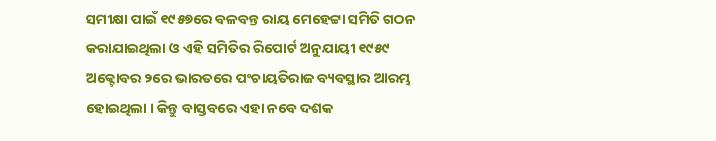ସମୀକ୍ଷା ପାଇଁ ୧୯୫୭ରେ ବଳବନ୍ତ ରାୟ ମେହେଟ୍ଟା ସମିତି ଗଠନ କରାଯାଇଥିଲା ଓ ଏହି ସମିତିର ରିପୋର୍ଟ ଅନୁଯାୟୀ ୧୯୫୯ ଅକ୍ଟୋବର ୨ରେ ଭାରତରେ ପଂଚାୟତିରାଜ ବ୍ୟବସ୍ଥାର ଆରମ୍ଭ ହୋଇଥିଲା । କିନ୍ତୁ ବାସ୍ତବରେ ଏହା ନବେ ଦଶକ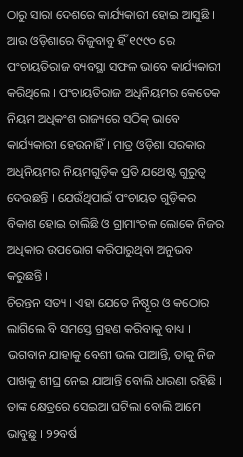ଠାରୁ ସାରା ଦେଶରେ କାର୍ଯ୍ୟକାରୀ ହୋଇ ଆସୁଛି । ଆଉ ଓଡ଼ିଶାରେ ବିଜୁବାବୁ ହିଁ ୧୯୯୦ ରେ ପଂଚାୟତିରାଜ ବ୍ୟବସ୍ଥା ସଫଳ ଭାବେ କାର୍ଯ୍ୟକାରୀ କରିଥିଲେ । ପଂଚାୟତିରାଜ ଅଧିନିୟମର କେତେକ ନିୟମ ଅଧିକଂଶ ରାଜ୍ୟରେ ସଠିକ୍ ଭାବେ କାର୍ଯ୍ୟକାରୀ ହେଉନାହିଁ । ମାତ୍ର ଓଡ଼ିଶା ସରକାର ଅଧିନିୟମର ନିୟମଗୁଡ଼ିକ ପ୍ରତି ଯଥେଷ୍ଟ ଗୁରୁତ୍ୱ ଦେଉଛନ୍ତି । ଯେଉଁଥିପାଇଁ ପଂଚାୟତ ଗୁଡ଼ିକର ବିକାଶ ହୋଇ ଚାଲିଛି ଓ ଗ୍ରାମାଂଚଳ ଲୋକେ ନିଜର ଅଧିକାର ଉପଭୋଗ କରିପାରୁଥିବା ଅନୁଭବ କରୁଛନ୍ତି ।
ଚିରନ୍ତନ ସତ୍ୟ । ଏହା ଯେତେ ନିଷ୍ଠୂର ଓ କଠୋର ଲାଗିଲେ ବି ସମସ୍ତେ ଗ୍ରହଣ କରିବାକୁ ବାଧ୍ୟ । ଭଗବାନ ଯାହାକୁ ବେଶୀ ଭଲ ପାଆନ୍ତି, ତାକୁ ନିଜ ପାଖକୁ ଶୀଘ୍ର ନେଇ ଯାଆନ୍ତି ବୋଲି ଧାରଣା ରହିଛି । ତାଙ୍କ କ୍ଷେତ୍ରରେ ସେଇଆ ଘଟିଲା ବୋଲି ଆମେ ଭାବୁଛୁ । ୨୨ବର୍ଷ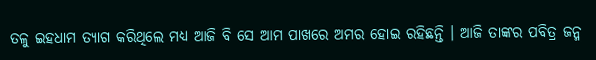ତଳୁ ଇହଧାମ ତ୍ୟାଗ କରିଥିଲେ ମଧ୍ୟ ଆଜି ବି ସେ ଆମ ପାଖରେ ଅମର ହୋଇ ରହିଛନ୍ତି । ଆଜି ତାଙ୍କର ପବିତ୍ର ଜନ୍ମ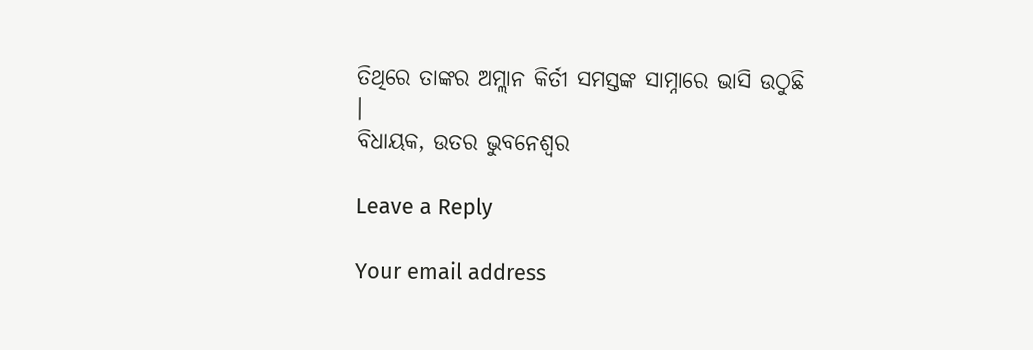ତିଥିରେ ତାଙ୍କର ଅମ୍ଲାନ କିର୍ତୀ ସମସ୍ତଙ୍କ ସାମ୍ନାରେ ଭାସି ଉଠୁଛି ।
ବିଧାୟକ, ଉତର ଭୁବନେଶ୍ୱର

Leave a Reply

Your email address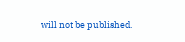will not be published.